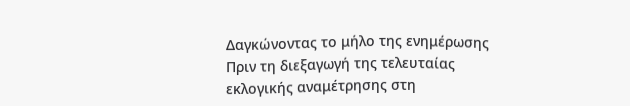Δαγκώνοντας τo μήλο της ενημέρωσης
Πριν τη διεξαγωγή της τελευταίας εκλογικής αναμέτρησης στη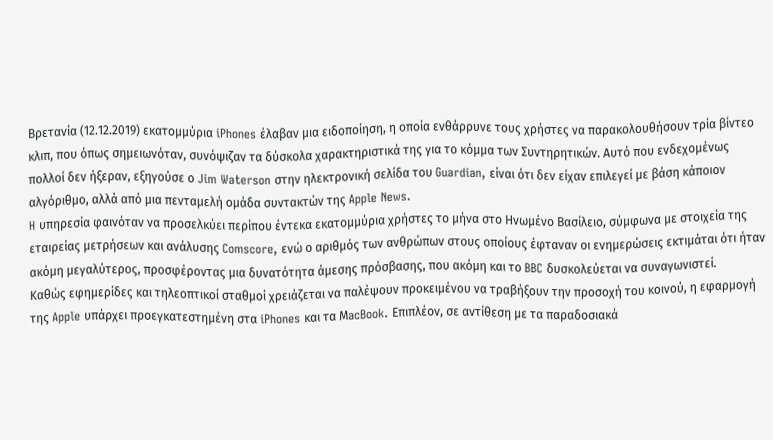Βρετανία (12.12.2019) εκατομμύρια iPhones έλαβαν μια ειδοποίηση, η οποία ενθάρρυνε τους χρήστες να παρακολουθήσουν τρία βίντεο κλιπ, που όπως σημειωνόταν, συνόψιζαν τα δύσκολα χαρακτηριστικά της για το κόμμα των Συντηρητικών. Αυτό που ενδεχομένως πολλοί δεν ήξεραν, εξηγούσε ο Jim Waterson στην ηλεκτρονική σελίδα του Guardian, είναι ότι δεν είχαν επιλεγεί με βάση κάποιον αλγόριθμο, αλλά από μια πενταμελή ομάδα συντακτών της Apple News.
H υπηρεσία φαινόταν να προσελκύει περίπου έντεκα εκατομμύρια χρήστες το μήνα στο Ηνωμένο Βασίλειο, σύμφωνα με στοιχεία της εταιρείας μετρήσεων και ανάλυσης Comscore, ενώ ο αριθμός των ανθρώπων στους οποίους έφταναν οι ενημερώσεις εκτιμάται ότι ήταν ακόμη μεγαλύτερος, προσφέροντας μια δυνατότητα άμεσης πρόσβασης, που ακόμη και το BBC δυσκολεύεται να συναγωνιστεί.
Καθώς εφημερίδες και τηλεοπτικοί σταθμοί χρειάζεται να παλέψουν προκειμένου να τραβήξουν την προσοχή του κοινού, η εφαρμογή της Apple υπάρχει προεγκατεστημένη στα iPhones και τα ΜacBook. Επιπλέον, σε αντίθεση με τα παραδοσιακά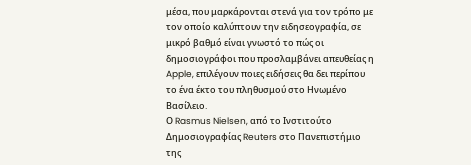μέσα, που μαρκάρονται στενά για τoν τρόπο με τον οποίο καλύπτουν την ειδησεογραφία, σε μικρό βαθμό είναι γνωστό το πώς οι δημοσιογράφοι που προσλαμβάνει απευθείας η Apple, επιλέγουν ποιες ειδήσεις θα δει περίπου το ένα έκτο του πληθυσμού στο Ηνωμένο Βασίλειο.
Ο Rasmus Nielsen, από το Ινστιτούτο Δημοσιογραφίας Reuters στο Πανεπιστήμιο της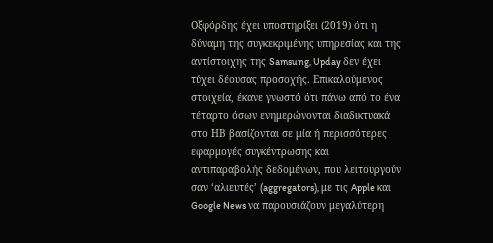Οξφόρδης έχει υποστηρίξει (2019) ότι η δύναμη της συγκεκριμένης υπηρεσίας και της αντίστοιχης της Samsung, Upday δεν έχει τύχει δέουσας προσοχής. Επικαλούμενος στοιχεία, έκανε γνωστό ότι πάνω από το ένα τέταρτο όσων ενημερώνονται διαδικτυακά στο ΗΒ βασίζονται σε μία ή περισσότερες εφαρμογές συγκέντρωσης και αντιπαραβολής δεδομένων, που λειτουργούν σαν ‘αλιευτές’ (aggregators), με τις Apple και Google News να παρουσιάζουν μεγαλύτερη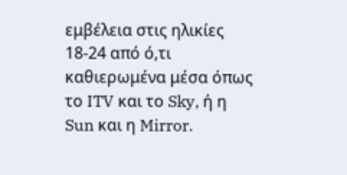εμβέλεια στις ηλικίες 18-24 από ό,τι καθιερωμένα μέσα όπως το ITV και το Sky, ή η Sun και η Mirror.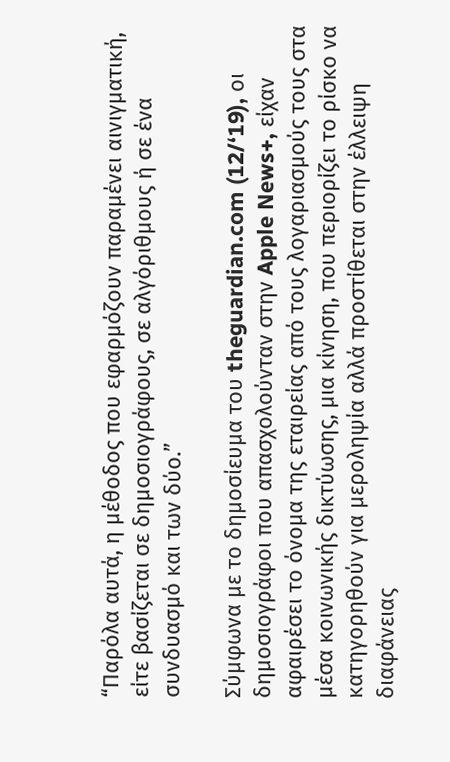“Παρόλα αυτά, η μέθοδος που εφαρμόζουν παραμένει αινιγματική, είτε βασίζεται σε δημοσιογράφους, σε αλγόριθμους ή σε ένα συνδυασμό και των δύο.”

Σύμφωνα με το δημοσίευμα του theguardian.com (12/‘19), οι δημοσιογράφοι που απασχολούνταν στην Apple News+, είχαν αφαιρέσει το όνομα της εταιρείας από τους λογαριασμούς τους στα μέσα κοινωνικής δικτύωσης, μια κίνηση, που περιορίζει το ρίσκο να κατηγορηθούν για μεροληψία αλλά προστίθεται στην έλλειψη διαφάνειας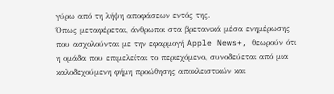γύρω από τη λήψη αποφάσεων εντός της.
Όπως μεταφέρεται, άνθρωποι στα βρετανικά μέσα ενημέρωσης που ασχολούνται με την εφαρμογή Apple News+, θεωρούν ότι η ομάδα που επιμελείται το περιεχόμενο, συνοδεύεται από μια καλοδεχούμενη φήμη προώθησης αποκλειστικών και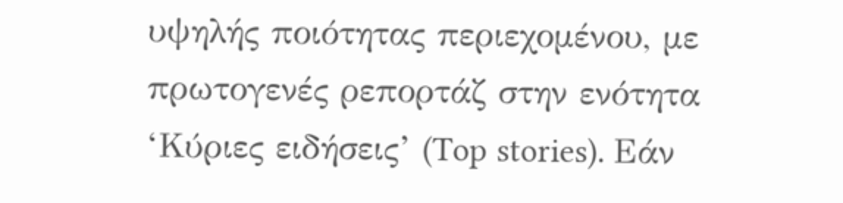υψηλής ποιότητας περιεχομένου, με πρωτογενές ρεπορτάζ στην ενότητα ‘Κύριες ειδήσεις’ (Top stories). Εάν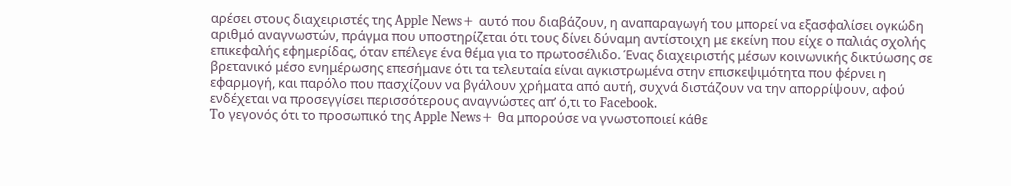αρέσει στους διαχειριστές της Apple News+ αυτό που διαβάζουν, η αναπαραγωγή του μπορεί να εξασφαλίσει ογκώδη αριθμό αναγνωστών, πράγμα που υποστηρίζεται ότι τους δίνει δύναμη αντίστοιχη με εκείνη που είχε ο παλιάς σχολής επικεφαλής εφημερίδας, όταν επέλεγε ένα θέμα για το πρωτοσέλιδο. Ένας διαχειριστής μέσων κοινωνικής δικτύωσης σε βρετανικό μέσο ενημέρωσης επεσήμανε ότι τα τελευταία είναι αγκιστρωμένα στην επισκεψιμότητα που φέρνει η εφαρμογή, και παρόλο που πασχίζουν να βγάλουν χρήματα από αυτή, συχνά διστάζουν να την απορρίψουν, αφού ενδέχεται να προσεγγίσει περισσότερους αναγνώστες απ’ ό,τι το Facebook.
To γεγονός ότι το προσωπικό της Apple News+ θα μπορούσε να γνωστοποιεί κάθε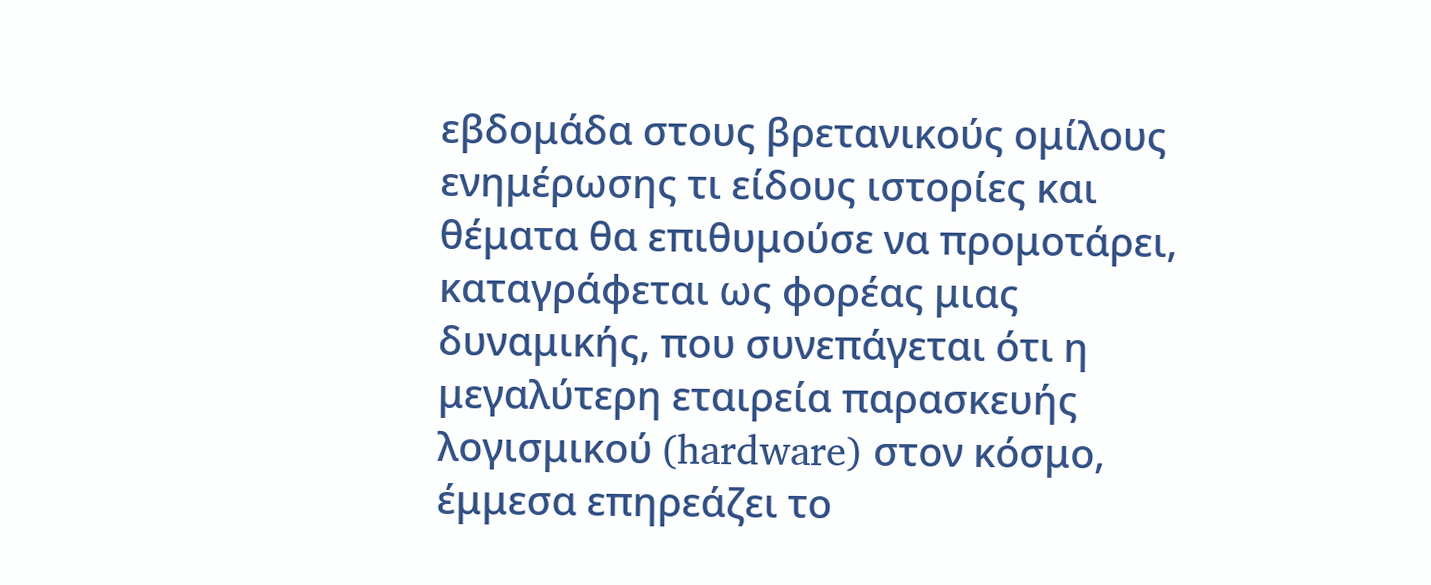εβδομάδα στους βρετανικούς ομίλους ενημέρωσης τι είδους ιστορίες και θέματα θα επιθυμούσε να προμοτάρει, καταγράφεται ως φορέας μιας δυναμικής, που συνεπάγεται ότι η μεγαλύτερη εταιρεία παρασκευής λογισμικού (hardware) στον κόσμο, έμμεσα επηρεάζει το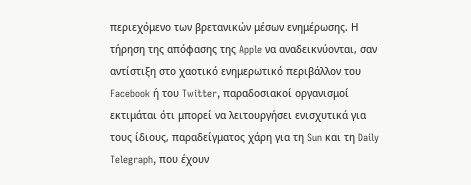περιεχόμενο των βρετανικών μέσων ενημέρωσης. Η τήρηση της απόφασης της Apple να αναδεικνύονται, σαν αντίστιξη στο χαοτικό ενημερωτικό περιβάλλον του Facebook ή του Twitter, παραδοσιακοί οργανισμοί εκτιμάται ότι μπορεί να λειτουργήσει ενισχυτικά για τους ίδιους, παραδείγματος χάρη για τη Sun και τη Daily Telegraph, που έχουν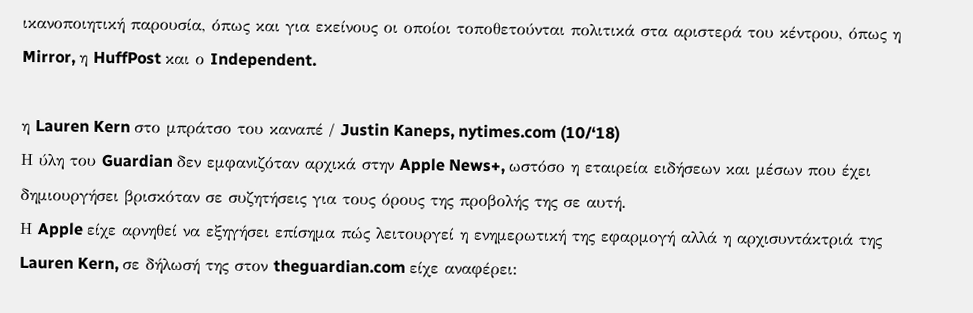ικανοποιητική παρουσία, όπως και για εκείνους οι οποίοι τοποθετούνται πολιτικά στα αριστερά του κέντρου, όπως η Mirror, η HuffPost και ο Independent.

η Lauren Kern στο μπράτσο του καναπέ / Justin Kaneps, nytimes.com (10/‘18)
Η ύλη του Guardian δεν εμφανιζόταν αρχικά στην Apple News+, ωστόσο η εταιρεία ειδήσεων και μέσων που έχει δημιουργήσει βρισκόταν σε συζητήσεις για τους όρους της προβολής της σε αυτή.
Η Apple είχε αρνηθεί να εξηγήσει επίσημα πώς λειτουργεί η ενημερωτική της εφαρμογή αλλά η αρχισυντάκτριά της Lauren Kern, σε δήλωσή της στον theguardian.com είχε αναφέρει: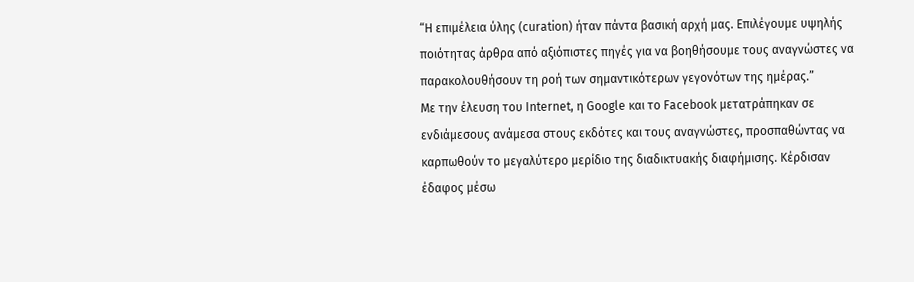“H επιμέλεια ύλης (curation) ήταν πάντα βασική αρχή μας. Επιλέγουμε υψηλής ποιότητας άρθρα από αξιόπιστες πηγές για να βοηθήσουμε τους αναγνώστες να παρακολουθήσουν τη ροή των σημαντικότερων γεγονότων της ημέρας.”
Με την έλευση του Internet, η Google και το Facebook μετατράπηκαν σε ενδιάμεσους ανάμεσα στους εκδότες και τους αναγνώστες, προσπαθώντας να καρπωθούν το μεγαλύτερο μερίδιο της διαδικτυακής διαφήμισης. Κέρδισαν έδαφος μέσω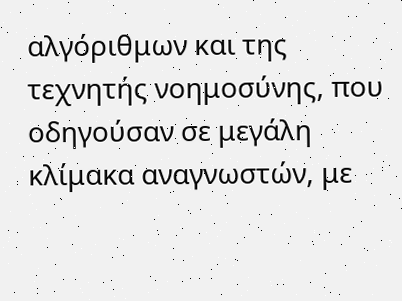αλγόριθμων και της τεχνητής νοημοσύνης, που οδηγούσαν σε μεγάλη κλίμακα αναγνωστών, με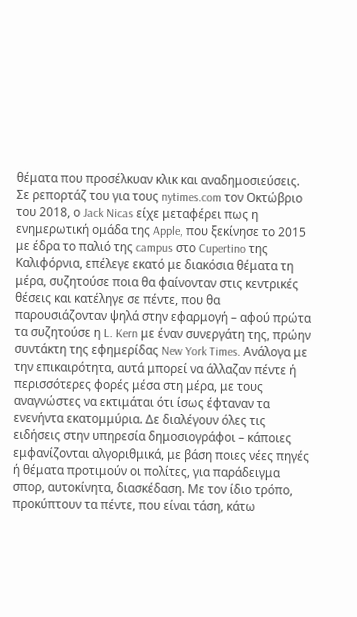θέματα που προσέλκυαν κλικ και αναδημοσιεύσεις.
Σε ρεπορτάζ του για τους nytimes.com τον Οκτώβριο του 2018, ο Jack Nicas είχε μεταφέρει πως η ενημερωτική ομάδα της Apple, που ξεκίνησε το 2015 με έδρα το παλιό της campus στο Cupertino της Καλιφόρνια, επέλεγε εκατό με διακόσια θέματα τη μέρα, συζητούσε ποια θα φαίνονταν στις κεντρικές θέσεις και κατέληγε σε πέντε, που θα παρουσιάζονταν ψηλά στην εφαρμογή – αφού πρώτα τα συζητούσε η L. Kern με έναν συνεργάτη της, πρώην συντάκτη της εφημερίδας New York Times. Ανάλογα με την επικαιρότητα, αυτά μπορεί να άλλαζαν πέντε ή περισσότερες φορές μέσα στη μέρα, με τους αναγνώστες να εκτιμάται ότι ίσως έφταναν τα ενενήντα εκατομμύρια. Δε διαλέγουν όλες τις ειδήσεις στην υπηρεσία δημοσιογράφοι – κάποιες εμφανίζονται αλγοριθμικά, με βάση ποιες νέες πηγές ή θέματα προτιμούν οι πολίτες, για παράδειγμα σπορ, αυτοκίνητα, διασκέδαση. Με τον ίδιο τρόπο, προκύπτουν τα πέντε, που είναι τάση, κάτω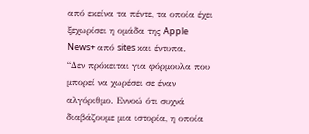από εκείνα τα πέντε, τα οποία έχει ξεχωρίσει η ομάδα της Apple News+ από sites και έντυπα.
“Δεν πρόκειται για φόρμουλα που μπορεί να χωρέσει σε έναν αλγόριθμο. Εννοώ ότι συχνά διαβάζουμε μια ιστορία, η οποία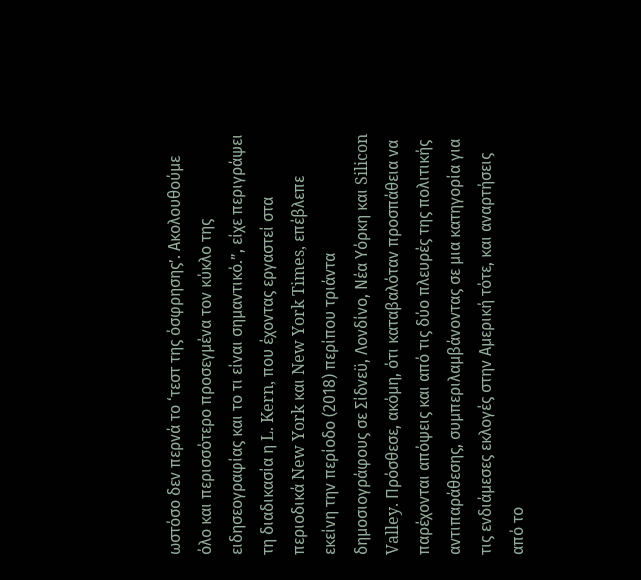ωστόσο δεν περνά το ‘τεστ της όσφρησης’. Aκολουθούμε όλο και περισσότερο προσεγμένα τον κύκλο της ειδησεογραφίας και το τι είναι σημαντικό.”, είχε περιγράψει τη διαδικασία η L. Kern, που έχοντας εργαστεί στα περιοδικά New York και New York Times, επέβλεπε εκείνη την περίοδο (2018) περίπου τριάντα δημοσιογράφους σε Σίδνεϋ, Λονδίνο, Νέα Υόρκη και Silicon Valley. Πρόσθεσε, ακόμη, ότι καταβαλόταν προσπάθεια να παρέχονται απόψεις και από τις δύο πλευρές της πολιτικής αντιπαράθεσης, συμπεριλαμβάνοντας σε μια κατηγορία για τις ενδιάμεσες εκλογές στην Αμερική τότε, και αναρτήσεις από το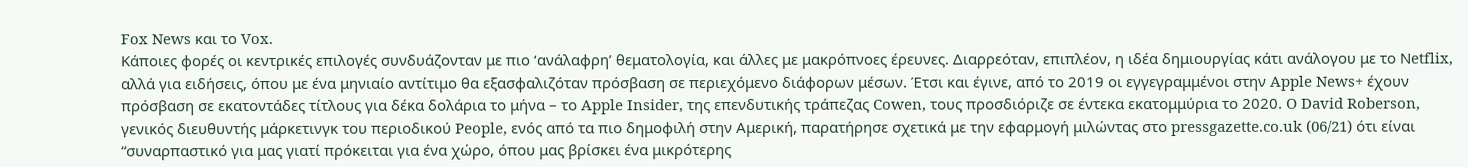Fox News και το Vox.
Κάποιες φορές οι κεντρικές επιλογές συνδυάζονταν με πιο ‘ανάλαφρη’ θεματολογία, και άλλες με μακρόπνοες έρευνες. Διαρρεόταν, επιπλέον, η ιδέα δημιουργίας κάτι ανάλογου με το Νetflix, αλλά για ειδήσεις, όπου με ένα μηνιαίο αντίτιμο θα εξασφαλιζόταν πρόσβαση σε περιεχόμενο διάφορων μέσων. Έτσι και έγινε, από το 2019 οι εγγεγραμμένοι στην Apple News+ έχουν πρόσβαση σε εκατοντάδες τίτλους για δέκα δολάρια το μήνα – το Apple Insider, της επενδυτικής τράπεζας Cowen, τους προσδιόριζε σε έντεκα εκατομμύρια το 2020. O David Roberson, γενικός διευθυντής μάρκετινγκ του περιοδικού People, ενός από τα πιο δημοφιλή στην Αμερική, παρατήρησε σχετικά με την εφαρμογή μιλώντας στο pressgazette.co.uk (06/21) ότι είναι “συναρπαστικό για μας γιατί πρόκειται για ένα χώρο, όπου μας βρίσκει ένα μικρότερης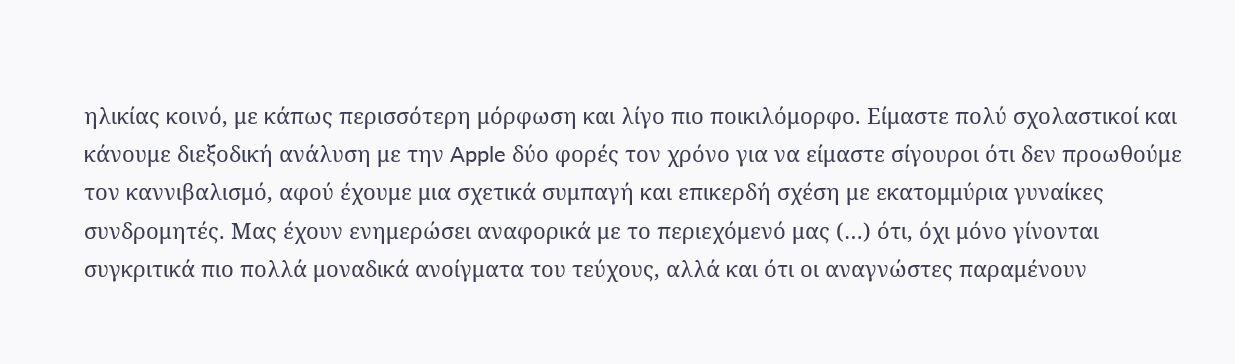ηλικίας κοινό, με κάπως περισσότερη μόρφωση και λίγο πιο ποικιλόμορφο. Είμαστε πολύ σχολαστικοί και κάνουμε διεξοδική ανάλυση με την Apple δύο φορές τον χρόνο για να είμαστε σίγουροι ότι δεν προωθούμε τον καννιβαλισμό, αφού έχουμε μια σχετικά συμπαγή και επικερδή σχέση με εκατομμύρια γυναίκες συνδρομητές. Μας έχουν ενημερώσει αναφορικά με το περιεχόμενό μας (…) ότι, όχι μόνο γίνονται συγκριτικά πιο πολλά μοναδικά ανοίγματα του τεύχους, αλλά και ότι οι αναγνώστες παραμένουν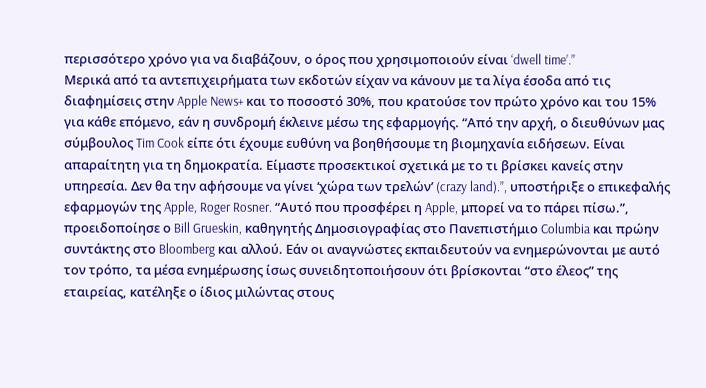περισσότερο χρόνο για να διαβάζουν, ο όρος που χρησιμοποιούν είναι ‘dwell time’.”
Μερικά από τα αντεπιχειρήματα των εκδοτών είχαν να κάνουν με τα λίγα έσοδα από τις διαφημίσεις στην Apple News+ και το ποσοστό 30%, που κρατούσε τον πρώτο χρόνο και του 15% για κάθε επόμενο, εάν η συνδρομή έκλεινε μέσω της εφαρμογής. “Από την αρχή, ο διευθύνων μας σύμβουλος Tim Cook είπε ότι έχουμε ευθύνη να βοηθήσουμε τη βιομηχανία ειδήσεων. Είναι απαραίτητη για τη δημοκρατία. Είμαστε προσεκτικοί σχετικά με το τι βρίσκει κανείς στην υπηρεσία. Δεν θα την αφήσουμε να γίνει ‘χώρα των τρελών’ (crazy land).”, υποστήριξε ο επικεφαλής εφαρμογών της Apple, Roger Rosner. “Αυτό που προσφέρει η Apple, μπορεί να το πάρει πίσω.”, προειδοποίησε ο Bill Grueskin, καθηγητής Δημοσιογραφίας στο Πανεπιστήμιο Columbia και πρώην συντάκτης στο Bloomberg και αλλού. Εάν οι αναγνώστες εκπαιδευτούν να ενημερώνονται με αυτό τον τρόπο, τα μέσα ενημέρωσης ίσως συνειδητοποιήσουν ότι βρίσκονται “στο έλεος” της εταιρείας, κατέληξε ο ίδιος μιλώντας στους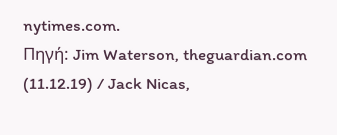nytimes.com.
Πηγή: Jim Waterson, theguardian.com (11.12.19) / Jack Nicas,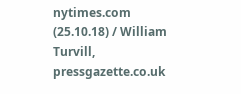nytimes.com (25.10.18) / William Turvill, pressgazette.co.uk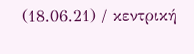(18.06.21) / κεντρική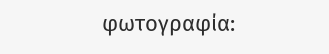φωτογραφία: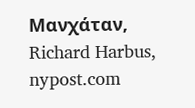Μανχάταν, Richard Harbus, nypost.com